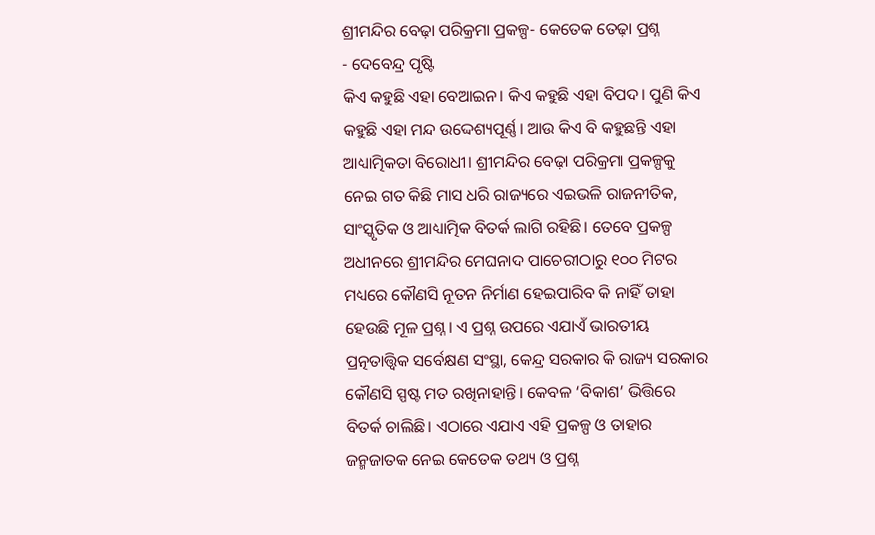ଶ୍ରୀମନ୍ଦିର ବେଢ଼ା ପରିକ୍ରମା ପ୍ରକଳ୍ପ- କେତେକ ତେଢ଼ା ପ୍ରଶ୍ନ
- ଦେବେନ୍ଦ୍ର ପୃଷ୍ଟି
କିଏ କହୁଛି ଏହା ବେଆଇନ। କିଏ କହୁଛି ଏହା ବିପଦ। ପୁଣି କିଏ କହୁଛି ଏହା ମନ୍ଦ ଉଦ୍ଦେଶ୍ୟପୂର୍ଣ୍ଣ। ଆଉ କିଏ ବି କହୁଛନ୍ତି ଏହା ଆଧ୍ୟାତ୍ମିକତା ବିରୋଧୀ। ଶ୍ରୀମନ୍ଦିର ବେଢ଼ା ପରିକ୍ରମା ପ୍ରକଳ୍ପକୁ ନେଇ ଗତ କିଛି ମାସ ଧରି ରାଜ୍ୟରେ ଏଇଭଳି ରାଜନୀତିକ, ସାଂସ୍କୃତିକ ଓ ଆଧ୍ୟାତ୍ମିକ ବିତର୍କ ଲାଗି ରହିଛି। ତେବେ ପ୍ରକଳ୍ପ ଅଧୀନରେ ଶ୍ରୀମନ୍ଦିର ମେଘନାଦ ପାଚେରୀଠାରୁ ୧୦୦ ମିଟର ମଧ୍ୟରେ କୌଣସି ନୂତନ ନିର୍ମାଣ ହେଇପାରିବ କି ନାହିଁ ତାହା ହେଉଛି ମୂଳ ପ୍ରଶ୍ନ। ଏ ପ୍ରଶ୍ନ ଉପରେ ଏଯାଏଁ ଭାରତୀୟ ପ୍ରତ୍ନତାତ୍ତ୍ୱିକ ସର୍ବେକ୍ଷଣ ସଂସ୍ଥା, କେନ୍ଦ୍ର ସରକାର କି ରାଜ୍ୟ ସରକାର କୌଣସି ସ୍ପଷ୍ଟ ମତ ରଖିନାହାନ୍ତି। କେବଳ ‘ବିକାଶ’ ଭିତ୍ତିରେ ବିତର୍କ ଚାଲିଛି। ଏଠାରେ ଏଯାଏ ଏହି ପ୍ରକଳ୍ପ ଓ ତାହାର ଜନ୍ମଜାତକ ନେଇ କେତେକ ତଥ୍ୟ ଓ ପ୍ରଶ୍ନ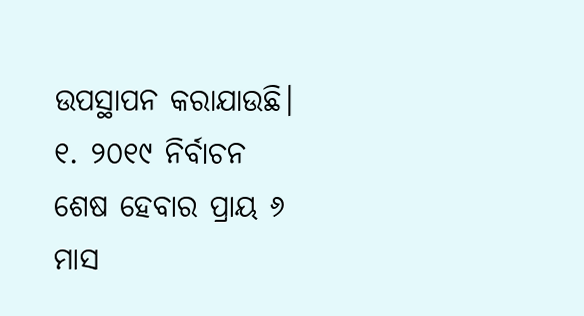ଉପସ୍ଥାପନ କରାଯାଉଛି।
୧. ୨୦୧୯ ନିର୍ବାଚନ ଶେଷ ହେବାର ପ୍ରାୟ ୬ ମାସ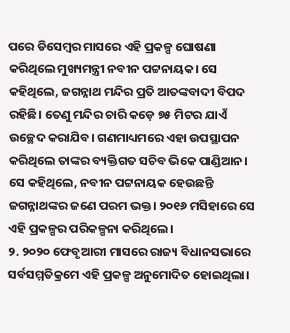ପରେ ଡିସେମ୍ବର ମାସରେ ଏହି ପ୍ରକଳ୍ପ ଘୋଷଣା କରିଥିଲେ ମୁଖ୍ୟମନ୍ତ୍ରୀ ନବୀନ ପଟ୍ଟନାୟକ। ସେ କହିଥିଲେ, ଜଗନ୍ନାଥ ମନ୍ଦିର ପ୍ରତି ଆତଙ୍କବାଦୀ ବିପଦ ରହିଛି। ତେଣୁ ମନ୍ଦିର ଚାରି କଡ଼େ ୭୫ ମିଟର ଯାଏଁ ଉଚ୍ଛେଦ କରାଯିବ। ଗଣମାଧ୍ୟମରେ ଏହା ଉପସ୍ଥାପନ କରିଥିଲେ ତାଙ୍କର ବ୍ୟକ୍ତିଗତ ସଚିବ ଭିକେ ପାଣ୍ଡିଆନ। ସେ କହିଥିଲେ, ନବୀନ ପଟ୍ଟନାୟକ ହେଉଛନ୍ତି ଜଗନ୍ନାଥଙ୍କର ଜଣେ ପରମ ଭକ୍ତ। ୨୦୧୬ ମସିହାରେ ସେ ଏହି ପ୍ରକଳ୍ପର ପରିକଳ୍ପନା କରିଥିଲେ।
୨. ୨୦୨୦ ଫେବୃଆରୀ ମାସରେ ରାଜ୍ୟ ବିଧାନସଭାରେ ସର୍ବସମ୍ମତିକ୍ରମେ ଏହି ପ୍ରକଳ୍ପ ଅନୁମୋଦିତ ହୋଇଥିଲା।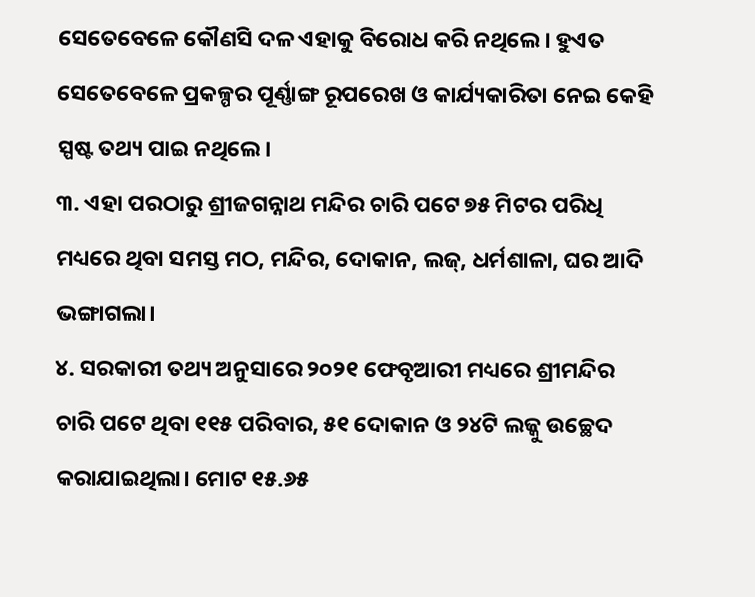ସେତେବେଳେ କୌଣସି ଦଳ ଏହାକୁ ବିରୋଧ କରି ନଥିଲେ। ହୁଏତ ସେତେବେଳେ ପ୍ରକଳ୍ପର ପୂର୍ଣ୍ଣାଙ୍ଗ ରୂପରେଖ ଓ କାର୍ଯ୍ୟକାରିତା ନେଇ କେହି ସ୍ପଷ୍ଟ ତଥ୍ୟ ପାଇ ନଥିଲେ।
୩. ଏହା ପରଠାରୁ ଶ୍ରୀଜଗନ୍ନାଥ ମନ୍ଦିର ଚାରି ପଟେ ୭୫ ମିଟର ପରିଧି ମଧ୍ୟରେ ଥିବା ସମସ୍ତ ମଠ, ମନ୍ଦିର, ଦୋକାନ, ଲଜ୍, ଧର୍ମଶାଳା, ଘର ଆଦି ଭଙ୍ଗାଗଲା।
୪. ସରକାରୀ ତଥ୍ୟ ଅନୁସାରେ ୨୦୨୧ ଫେବୃଆରୀ ମଧ୍ୟରେ ଶ୍ରୀମନ୍ଦିର ଚାରି ପଟେ ଥିବା ୧୧୫ ପରିବାର, ୫୧ ଦୋକାନ ଓ ୨୪ଟି ଲଜ୍କୁ ଉଚ୍ଛେଦ କରାଯାଇଥିଲା। ମୋଟ ୧୫.୬୫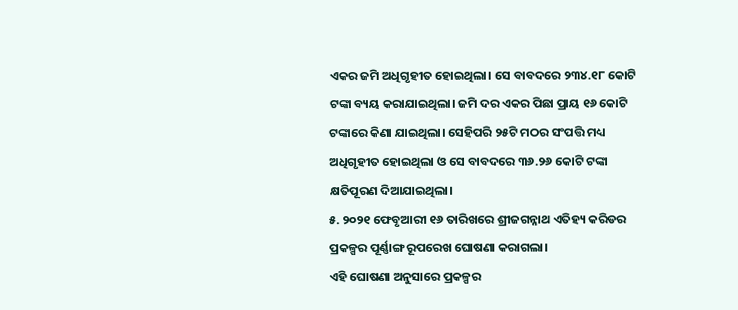ଏକର ଜମି ଅଧିଗୃହୀତ ହୋଇଥିଲା। ସେ ବାବଦରେ ୨୩୪.୧୮ କୋଟି ଟଙ୍କା ବ୍ୟୟ କରାଯାଇଥିଲା। ଜମି ଦର ଏକର ପିଛା ପ୍ରାୟ ୧୬ କୋଟି ଟଙ୍କାରେ କିଣା ଯାଇଥିଲା। ସେହିପରି ୨୫ଟି ମଠର ସଂପତ୍ତି ମଧ୍ୟ ଅଧିଗୃହୀତ ହୋଇଥିଲା ଓ ସେ ବାବଦରେ ୩୬.୨୬ କୋଟି ଟଙ୍କା କ୍ଷତିପୂରଣ ଦିଆଯାଇଥିଲା।
୫. ୨୦୨୧ ଫେବୃଆରୀ ୧୬ ତାରିଖରେ ଶ୍ରୀଜଗନ୍ନାଥ ଏତିହ୍ୟ କରିଡର ପ୍ରକଳ୍ପର ପୂର୍ଣ୍ଣାଙ୍ଗ ରୂପରେଖ ଘୋଷଣା କରାଗଲା।
ଏହି ଘୋଷଣା ଅନୁସାରେ ପ୍ରକଳ୍ପର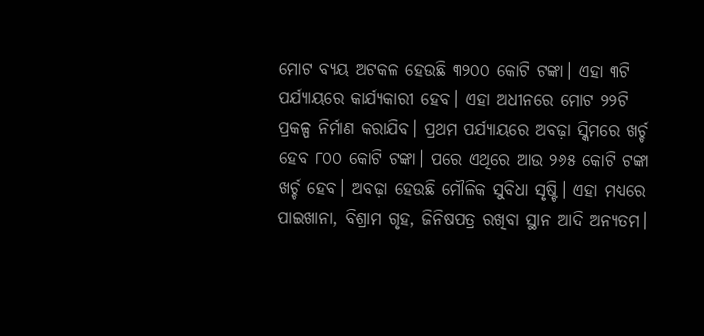ମୋଟ ବ୍ୟୟ ଅଟକଳ ହେଉଛି ୩୨୦୦ କୋଟି ଟଙ୍କା। ଏହା ୩ଟି ପର୍ଯ୍ୟାୟରେ କାର୍ଯ୍ୟକାରୀ ହେବ। ଏହା ଅଧୀନରେ ମୋଟ ୨୨ଟି ପ୍ରକଳ୍ପ ନିର୍ମାଣ କରାଯିବ। ପ୍ରଥମ ପର୍ଯ୍ୟାୟରେ ଅବଢ଼ା ସ୍କିମରେ ଖର୍ଚ୍ଚ ହେବ ୮୦୦ କୋଟି ଟଙ୍କା। ପରେ ଏଥିରେ ଆଉ ୨୬୫ କୋଟି ଟଙ୍କା ଖର୍ଚ୍ଚ ହେବ। ଅବଢ଼ା ହେଉଛି ମୌଳିକ ସୁବିଧା ସୃଷ୍ଟି। ଏହା ମଧ୍ୟରେ ପାଇଖାନା, ବିଶ୍ରାମ ଗୃହ, ଜିନିଷପତ୍ର ରଖିବା ସ୍ଥାନ ଆଦି ଅନ୍ୟତମ।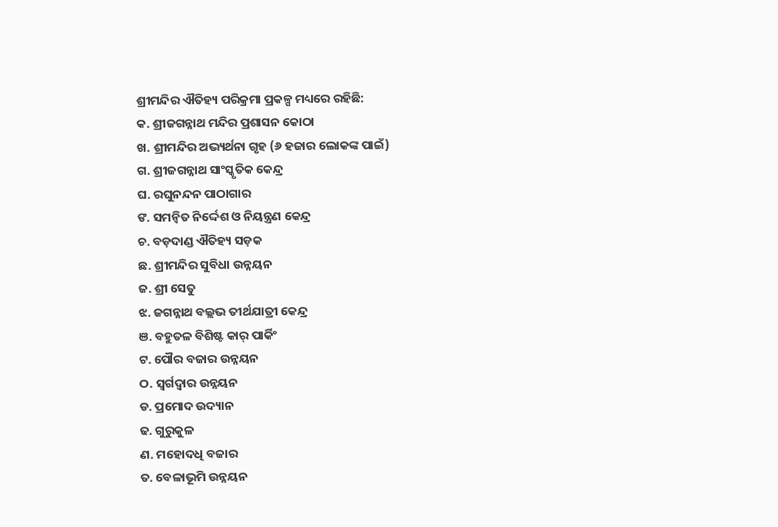ଶ୍ରୀମନ୍ଦିର ଐତିହ୍ୟ ପରିକ୍ରମା ପ୍ରକଳ୍ପ ମଧ୍ୟରେ ରହିଛି:
କ. ଶ୍ରୀଜଗନ୍ନାଥ ମନ୍ଦିର ପ୍ରଶାସନ କୋଠା
ଖ. ଶ୍ରୀମନ୍ଦିର ଅଭ୍ୟର୍ଥନା ଗୃହ (୬ ହଜାର ଲୋକଙ୍କ ପାଇଁ)
ଗ. ଶ୍ରୀଜଗନ୍ନାଥ ସାଂସ୍କୃତିକ କେନ୍ଦ୍ର
ଘ. ରଘୁନନ୍ଦନ ପାଠାଗାର
ଙ. ସମନ୍ୱିତ ନିର୍ଦ୍ଦେଶ ଓ ନିୟନ୍ତ୍ରଣ କେନ୍ଦ୍ର
ଚ. ବଡ଼ଦାଣ୍ଡ ଐତିହ୍ୟ ସଡ଼କ
ଛ. ଶ୍ରୀମନ୍ଦିର ସୁବିଧା ଉନ୍ନୟନ
ଜ. ଶ୍ରୀ ସେତୁ
ଝ. ଜଗନ୍ନାଥ ବଲ୍ଲଭ ତୀର୍ଥଯାତ୍ରୀ କେନ୍ଦ୍ର
ଞ. ବହୁତଳ ବିଶିଷ୍ଟ କାର୍ ପାର୍କିଂ
ଟ. ପୌର ବଜାର ଉନ୍ନୟନ
ଠ. ସ୍ୱର୍ଗଦ୍ୱାର ଉନ୍ନୟନ
ଡ. ପ୍ରମୋଦ ଉଦ୍ୟାନ
ଢ. ଗୁରୁକୁଳ
ଣ. ମହୋଦଧି ବଜାର
ତ. ବେଳାଭୂମି ଉନ୍ନୟନ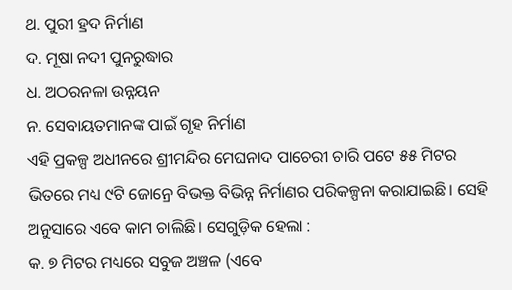ଥ. ପୁରୀ ହ୍ରଦ ନିର୍ମାଣ
ଦ. ମୂଷା ନଦୀ ପୁନରୁଦ୍ଧାର
ଧ. ଅଠରନଳା ଉନ୍ନୟନ
ନ. ସେବାୟତମାନଙ୍କ ପାଇଁ ଗୃହ ନିର୍ମାଣ
ଏହି ପ୍ରକଳ୍ପ ଅଧୀନରେ ଶ୍ରୀମନ୍ଦିର ମେଘନାଦ ପାଚେରୀ ଚାରି ପଟେ ୫୫ ମିଟର ଭିତରେ ମଧ୍ୟ ୯ଟି ଜୋନ୍ରେ ବିଭକ୍ତ ବିଭିନ୍ନ ନିର୍ମାଣର ପରିକଳ୍ପନା କରାଯାଇଛି। ସେହି ଅନୁସାରେ ଏବେ କାମ ଚାଲିଛି। ସେଗୁଡ଼ିକ ହେଲା :
କ. ୭ ମିଟର ମଧ୍ୟରେ ସବୁଜ ଅଞ୍ଚଳ (ଏବେ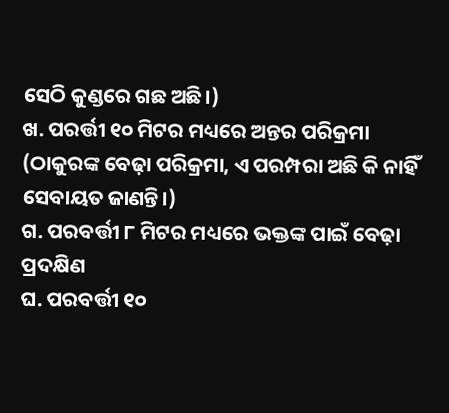ସେଠି କୁଣ୍ଡରେ ଗଛ ଅଛି।)
ଖ. ପରର୍ତ୍ତୀ ୧୦ ମିଟର ମଧ୍ୟରେ ଅନ୍ତର ପରିକ୍ରମା (ଠାକୁରଙ୍କ ବେଢ଼ା ପରିକ୍ରମା, ଏ ପରମ୍ପରା ଅଛି କି ନାହିଁ ସେବାୟତ ଜାଣନ୍ତି।)
ଗ. ପରବର୍ତ୍ତୀ ୮ ମିଟର ମଧ୍ୟରେ ଭକ୍ତଙ୍କ ପାଇଁ ବେଢ଼ା ପ୍ରଦକ୍ଷିଣ
ଘ. ପରବର୍ତ୍ତୀ ୧୦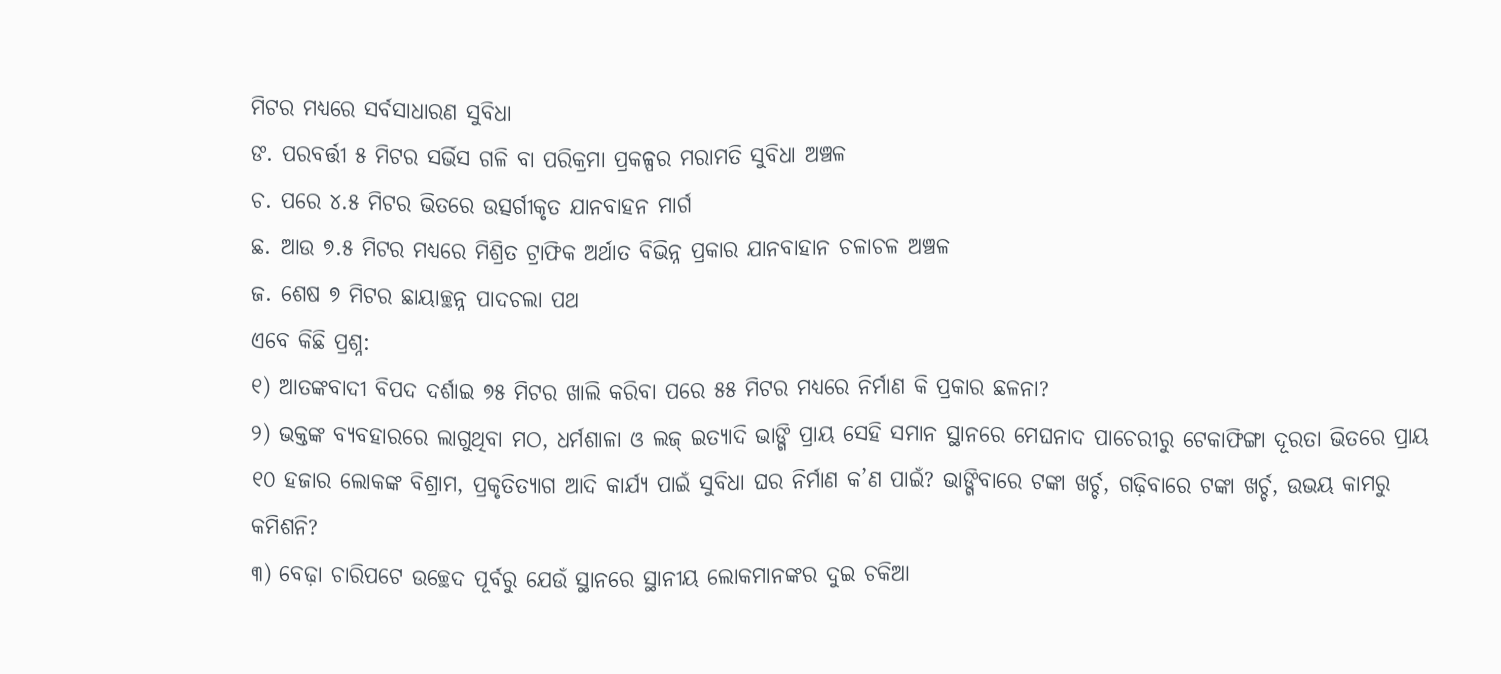ମିଟର ମଧ୍ୟରେ ସର୍ବସାଧାରଣ ସୁବିଧା
ଙ. ପରବର୍ତ୍ତୀ ୫ ମିଟର ସର୍ଭିସ ଗଳି ବା ପରିକ୍ରମା ପ୍ରକଳ୍ପର ମରାମତି ସୁବିଧା ଅଞ୍ଚଳ
ଚ. ପରେ ୪.୫ ମିଟର ଭିତରେ ଉତ୍ସର୍ଗୀକୃତ ଯାନବାହନ ମାର୍ଗ
ଛ. ଆଉ ୭.୫ ମିଟର ମଧ୍ୟରେ ମିଶ୍ରିତ ଟ୍ରାଫିକ ଅର୍ଥାତ ବିଭିନ୍ନ ପ୍ରକାର ଯାନବାହାନ ଚଳାଚଳ ଅଞ୍ଚଳ
ଜ. ଶେଷ ୭ ମିଟର ଛାୟାଚ୍ଛନ୍ନ ପାଦଚଲା ପଥ
ଏବେ କିଛି ପ୍ରଶ୍ନ:
୧) ଆତଙ୍କବାଦୀ ବିପଦ ଦର୍ଶାଇ ୭୫ ମିଟର ଖାଲି କରିବା ପରେ ୫୫ ମିଟର ମଧ୍ୟରେ ନିର୍ମାଣ କି ପ୍ରକାର ଛଳନା?
୨) ଭକ୍ତଙ୍କ ବ୍ୟବହାରରେ ଲାଗୁଥିବା ମଠ, ଧର୍ମଶାଳା ଓ ଲଜ୍ ଇତ୍ୟାଦି ଭାଙ୍ଗି ପ୍ରାୟ ସେହି ସମାନ ସ୍ଥାନରେ ମେଘନାଦ ପାଚେରୀରୁ ଟେକାଫିଙ୍ଗା ଦୂରତା ଭିତରେ ପ୍ରାୟ ୧୦ ହଜାର ଲୋକଙ୍କ ବିଶ୍ରାମ, ପ୍ରକୃତିତ୍ୟାଗ ଆଦି କାର୍ଯ୍ୟ ପାଇଁ ସୁବିଧା ଘର ନିର୍ମାଣ କ’ଣ ପାଇଁ? ଭାଙ୍ଗିବାରେ ଟଙ୍କା ଖର୍ଚ୍ଚ, ଗଢ଼ିବାରେ ଟଙ୍କା ଖର୍ଚ୍ଚ, ଉଭୟ କାମରୁ କମିଶନି?
୩) ବେଢ଼ା ଚାରିପଟେ ଉଚ୍ଛେଦ ପୂର୍ବରୁ ଯେଉଁ ସ୍ଥାନରେ ସ୍ଥାନୀୟ ଲୋକମାନଙ୍କର ଦୁଇ ଚକିଆ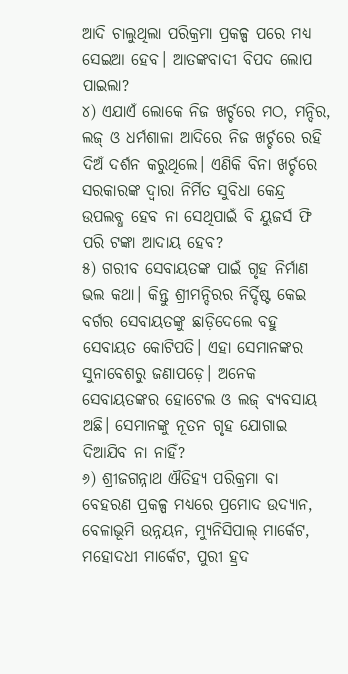ଆଦି ଚାଲୁଥିଲା ପରିକ୍ରମା ପ୍ରକଳ୍ପ ପରେ ମଧ୍ୟ ସେଇଆ ହେବ। ଆତଙ୍କବାଦୀ ବିପଦ ଲୋପ ପାଇଲା?
୪) ଏଯାଏଁ ଲୋକେ ନିଜ ଖର୍ଚ୍ଚରେ ମଠ, ମନ୍ଦିର, ଲଜ୍ ଓ ଧର୍ମଶାଳା ଆଦିରେ ନିଜ ଖର୍ଚ୍ଚରେ ରହି ଦିଅଁ ଦର୍ଶନ କରୁଥିଲେ। ଏଣିକି ବିନା ଖର୍ଚ୍ଚରେ ସରକାରଙ୍କ ଦ୍ୱାରା ନିର୍ମିତ ସୁବିଧା କେନ୍ଦ୍ର ଉପଲବ୍ଧ ହେବ ନା ସେଥିପାଇଁ ବି ୟୁଜର୍ସ ଫି ପରି ଟଙ୍କା ଆଦାୟ ହେବ?
୫) ଗରୀବ ସେବାୟତଙ୍କ ପାଇଁ ଗୃହ ନିର୍ମାଣ ଭଲ କଥା। କିନ୍ତୁ ଶ୍ରୀମନ୍ଦିରର ନିର୍ଦ୍ଦିଷ୍ଟ କେଇ ବର୍ଗର ସେବାୟତଙ୍କୁ ଛାଡ଼ିଦେଲେ ବହୁ ସେବାୟତ କୋଟିପତି। ଏହା ସେମାନଙ୍କର ସୁନାବେଶରୁ ଜଣାପଡ଼େ। ଅନେକ ସେବାୟତଙ୍କର ହୋଟେଲ ଓ ଲଜ୍ ବ୍ୟବସାୟ ଅଛି। ସେମାନଙ୍କୁ ନୂତନ ଗୃହ ଯୋଗାଇ ଦିଆଯିବ ନା ନାହିଁ?
୬) ଶ୍ରୀଜଗନ୍ନାଥ ଐତିହ୍ୟ ପରିକ୍ରମା ବା ବେହରଣ ପ୍ରକଳ୍ପ ମଧ୍ୟରେ ପ୍ରମୋଦ ଉଦ୍ୟାନ, ବେଳାଭୂମି ଉନ୍ନୟନ, ମ୍ୟୁନିସିପାଲ୍ ମାର୍କେଟ, ମହୋଦଧୀ ମାର୍କେଟ, ପୁରୀ ହ୍ରଦ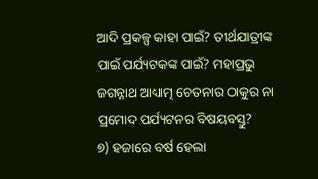ଆଦି ପ୍ରକଳ୍ପ କାହା ପାଇଁ? ତୀର୍ଥଯାତ୍ରୀଙ୍କ ପାଇଁ ପର୍ଯ୍ୟଟକଙ୍କ ପାଇଁ? ମହାପ୍ରଭୁ ଜଗନ୍ନାଥ ଆଧ୍ୟାତ୍ମ ଚେତନାର ଠାକୁର ନା ପ୍ରମୋଦ ପର୍ଯ୍ୟଟନର ବିଷୟବସ୍ତୁ?
୭) ହଜାରେ ବର୍ଷ ହେଲା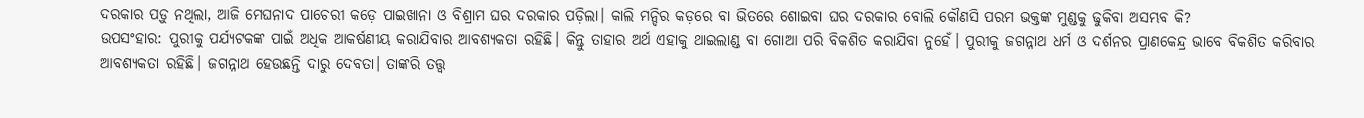ଦରକାର ପଡ଼ୁ ନଥିଲା, ଆଜି ମେଘନାଦ ପାଚେରୀ କଡ଼େ ପାଇଖାନା ଓ ବିଶ୍ରାମ ଘର ଦରକାର ପଡ଼ିଲା। କାଲି ମନ୍ଦିର କଡ଼ରେ ବା ଭିତରେ ଶୋଇବା ଘର ଦରକାର ବୋଲି କୌଣସି ପରମ ଭକ୍ତଙ୍କ ମୁଣ୍ଡକୁ ଢୁକିବା ଅସମ୍ଭବ କି?
ଉପସଂହାର: ପୁରୀକୁ ପର୍ଯ୍ୟଟକଙ୍କ ପାଇଁ ଅଧିକ ଆକର୍ଷଣୀୟ କରାଯିବାର ଆବଶ୍ୟକତା ରହିଛି। କିନ୍ତୁ ତାହାର ଅର୍ଥ ଏହାକୁ ଥାଇଲାଣ୍ଡ ବା ଗୋଆ ପରି ବିକଶିତ କରାଯିବା ନୁହେଁ। ପୁରୀକୁ ଜଗନ୍ନାଥ ଧର୍ମ ଓ ଦର୍ଶନର ପ୍ରାଣକେନ୍ଦ୍ର ଭାବେ ବିକଶିତ କରିବାର ଆବଶ୍ୟକତା ରହିଛି। ଜଗନ୍ନାଥ ହେଉଛନ୍ତି ଦାରୁ ଦେବତା। ତାଙ୍କରି ତତ୍ତ୍ୱ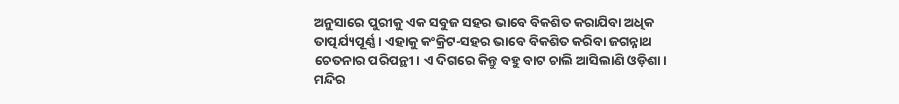ଅନୁସାରେ ପୁରୀକୁ ଏକ ସବୁଜ ସହର ଭାବେ ବିକଶିତ କରାଯିବା ଅଧିକ ତାତ୍ପର୍ଯ୍ୟପୂର୍ଣ୍ଣ। ଏହାକୁ କଂକ୍ରିଟ-ସହର ଭାବେ ବିକଶିତ କରିବା ଜଗନ୍ନାଥ ଚେତନାର ପରିପନ୍ଥୀ। ଏ ଦିଗରେ କିନ୍ତୁ ବହୁ ବାଟ ଚାଲି ଆସିଲାଣି ଓଡ଼ିଶା। ମନ୍ଦିର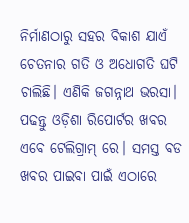ନିର୍ମାଣଠାରୁ ସହର ବିକାଶ ଯାଏଁ ଚେତନାର ଗତି ଓ ଅଧୋଗତି ଘଟି ଚାଲିଛି। ଏଣିକି ଜଗନ୍ନାଥ ଭରସା।
ପଢନ୍ତୁ ଓଡ଼ିଶା ରିପୋର୍ଟର ଖବର ଏବେ ଟେଲିଗ୍ରାମ୍ ରେ। ସମସ୍ତ ବଡ ଖବର ପାଇବା ପାଇଁ ଏଠାରେ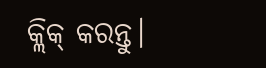କ୍ଲିକ୍ କରନ୍ତୁ।